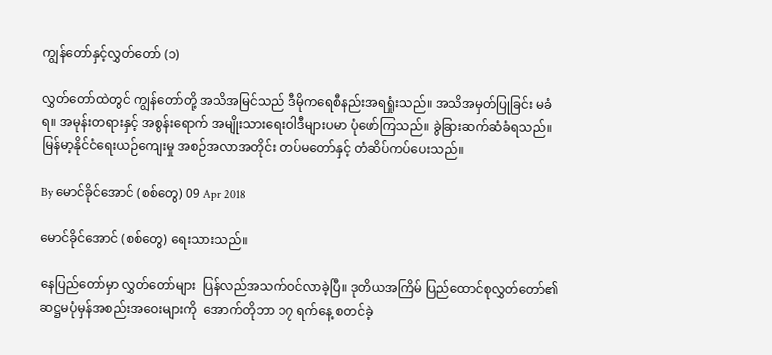ကျွန်တော်နှင့်လွှတ်တော် (၁)

လွှတ်တော်ထဲတွင် ကျွန်တော်တို့ အသိအမြင်သည် ဒီမိုကရေစီနည်းအရရှုံးသည်။ အသိအမှတ်ပြုခြင်း မခံရ။ အမုန်းတရားနှင့် အစွန်းရောက် အမျိုးသားရေးဝါဒီများပမာ ပုံဖော်ကြသည်။ ခွဲခြားဆက်ဆံခံရသည်။ မြန်မာ့နိုင်ငံရေးယဉ်ကျေးမှု အစဉ်အလာအတိုင်း တပ်မတော်နှင့် တံဆိပ်ကပ်ပေးသည်။

By မောင်ခိုင်အောင် (စစ်တွေ) 09 Apr 2018

မောင်ခိုင်အောင် (စစ်တွေ) ရေးသားသည်။

နေပြည်တော်မှာ လွှတ်တော်များ  ပြန်လည်အသက်ဝင်လာခဲ့ပြီ။ ဒုတိယအကြိမ် ပြည်ထောင်စုလွှတ်တော်၏ ဆဋ္ဌမပုံမှန်အစည်းအဝေးများကို  အောက်တိုဘာ ၁၇ ရက်နေ့ စတင်ခဲ့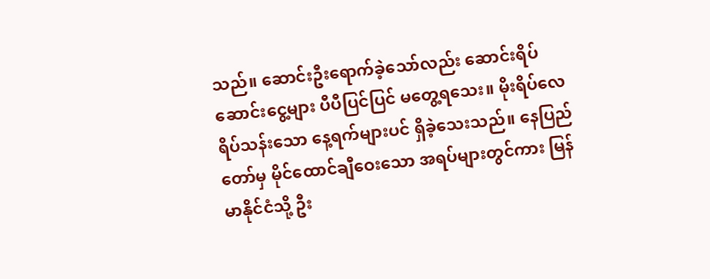သည်။ ဆောင်းဦးရောက်ခဲ့သော်လည်း ဆောင်းရိပ်ဆောင်းငွေ့များ ပီပီပြင်ပြင် မတွေ့ရသေး။ မိုးရိပ်လေရိပ်သန်းသော နေ့ရက်များပင် ရှိခဲ့သေးသည်။ နေပြည်တော်မှ မိုင်ထောင်ချီဝေးသော အရပ်များတွင်ကား မြန်မာနိုင်ငံသို့ ဦး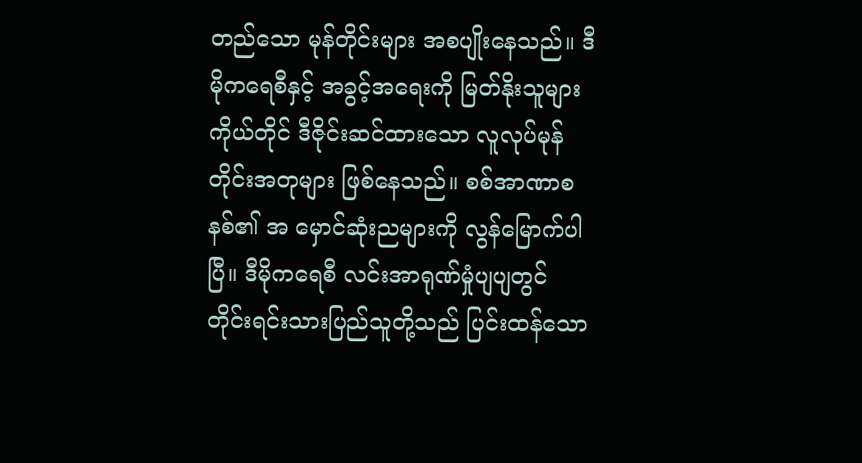တည်သော မုန်တိုင်းများ အစပျိုးနေသည်။ ဒီမိုကရေစီနှင့် အခွင့်အရေးကို မြတ်နိုးသူများကိုယ်တိုင် ဒီဇိုင်းဆင်ထားသော လူလုပ်မုန်တိုင်းအတုများ ဖြစ်နေသည်။ စစ်အာဏာစနစ်၏ အ မှောင်ဆုံးညများကို လွန်မြောက်ပါပြီ။ ဒီမိုကရေစီ လင်းအာရုဏ်မှုံပျပျတွင် တိုင်းရင်းသားပြည်သူတို့သည် ပြင်းထန်သော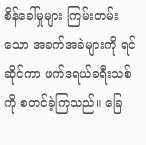စိန်ခေါ်မှုများ ကြမ်းတမ်းသော အခက်အခဲများကို ရင်ဆိုင်ကာ ဖက်ဒရယ်ခရီးသစ်ကို စတင်ခဲ့ကြသည်။ ခြေ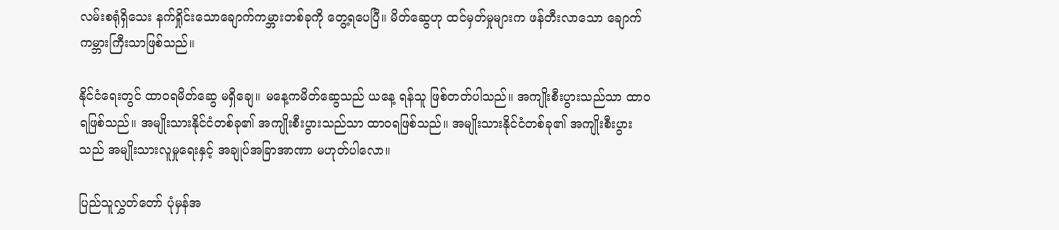လမ်းစရုံရှိသေး နက်ရှိုင်းသောချောက်ကမ္ဘားတစ်ခုကို တွေ့ရပေပြီ။ မိတ်ဆွေဟု ထင်မှတ်မှုများက ဖန်တီးလာသော ချောက်ကမ္ဘားကြီးသာဖြစ်သည်။

နိုင်ငံရေးတွင် ထာဝရမိတ်ဆွေ မရှိချေ။ မနေ့ကမိတ်ဆွေသည် ယနေ့ ရန်သူ ဖြစ်တတ်ပါသည်။ အကျိုးစီးပွားသည်သာ ထာဝရဖြစ်သည်။ အမျိုးသားနိုင်ငံတစ်ခု၏ အကျိုးစီးပွားသည်သာ ထာဝရဖြစ်သည်။ အမျိုးသားနိုင်ငံတစ်ခု၏ အကျိုးစီးပွားသည် အမျိုးသားလူမှုရေးနှင့် အချုပ်အခြာအာဏာ မဟုတ်ပါလော။

ပြည်သူလွှတ်တော် ပုံမှန်အ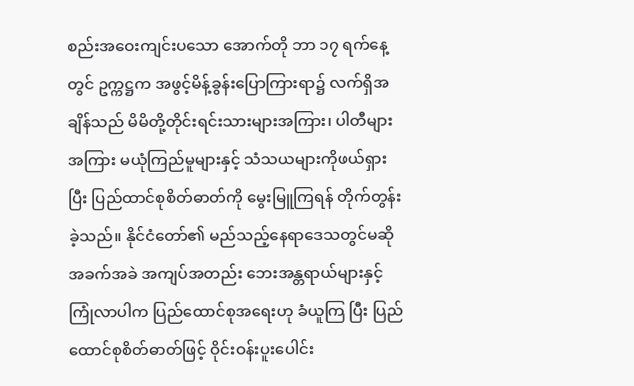စည်းအဝေးကျင်းပသော အောက်တို ဘာ ၁၇ ရက်နေ့တွင် ဥက္ကဋ္ဌက အဖွင့်မိန့်ခွန်းပြောကြားရာ၌ လက်ရှိအချိန်သည် မိမိတို့တိုင်းရင်းသားများအကြား၊ ပါတီများအကြား မယုံကြည်မူများနှင့် သံသယများကိုဖယ်ရှားပြီး ပြည်ထာင်စုစိတ်ဓာတ်ကို မွေးမြူကြရန် တိုက်တွန်းခဲ့သည်။ နိုင်ငံတော်၏ မည်သည့်နေရာဒေသတွင်မဆို အခက်အခဲ အကျပ်အတည်း ဘေးအန္တရာယ်များနှင့် ကြုံလာပါက ပြည်ထောင်စုအရေးဟု ခံယူကြ ပြီး ပြည်ထောင်စုစိတ်ဓာတ်ဖြင့် ဝိုင်းဝန်းပူးပေါင်း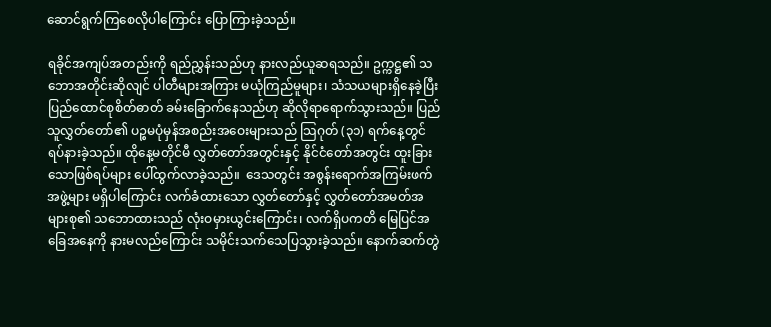ဆောင်ရွက်ကြစေလိုပါကြောင်း ပြောကြားခဲ့သည်။

ရခိုင်အကျပ်အတည်းကို ရည်ညွှန်းသည်ဟု နားလည်ယူဆရသည်။ ဥက္ကဋ္ဌ၏ သဘောအတိုင်းဆိုလျင် ပါတီများအကြား မယုံကြည်မူများ၊ သံသယများရှိနေခဲ့ပြီး  ပြည်ထောင်စုစိတ်ဓာတ် ခမ်းခြောက်နေသည်ဟု ဆိုလိုရာရောက်သွားသည်။ ပြည်သူလွှတ်တော်၏ ပဉ္စမပုံမှန်အစည်းအဝေးများသည် သြဂုတ် (၃၁) ရက်နေ့တွင် ရပ်နားခဲ့သည်။ ထိုနေ့မတိုင်မီ လွှတ်တော်အတွင်းနှင့် နိုင်ငံတော်အတွင်း ထူးခြားသောဖြစ်ရပ်များ ပေါ်ထွက်လာခဲ့သည်။  ဒေသတွင်း အစွန်းရောက်အကြမ်းဖက်အဖွဲ့များ မရှိပါကြောင်း လက်ခံထားသော လွှတ်တော်နှင့် လွှတ်တော်အမတ်အများစု၏ သဘောထားသည် လုံးဝမှားယွင်းကြောင်း၊ လက်ရှိပကတိ မြေပြင်အခြေအနေကို နားမလည်ကြောင်း သမိုင်းသက်သေပြသွားခဲ့သည်။ နောက်ဆက်တွဲ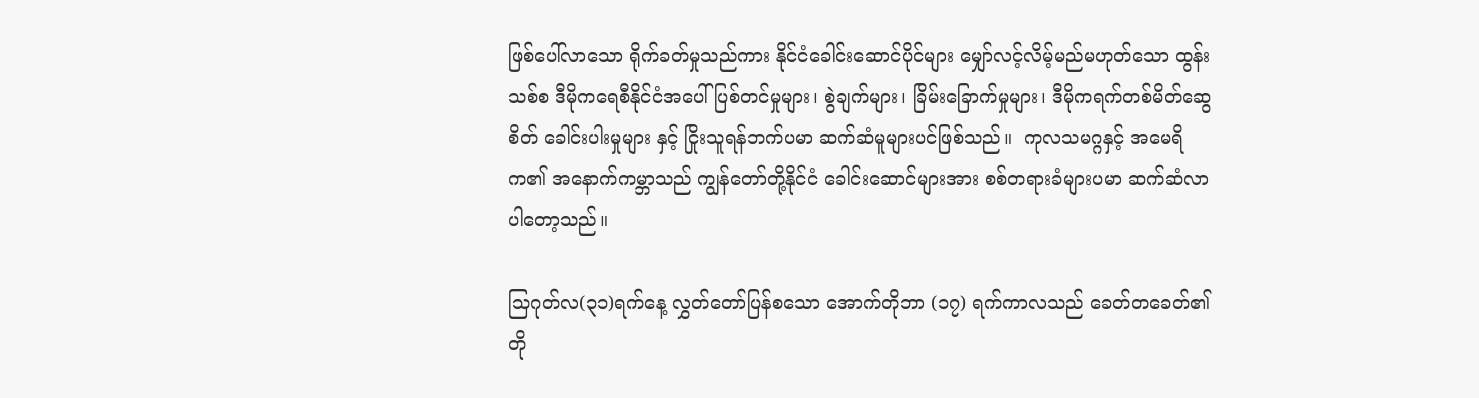ဖြစ်ပေါ်လာသော ရိုက်ခတ်မှုသည်ကား နိုင်ငံခေါင်းဆောင်ပိုင်များ မျှော်လင့်လိမ့်မည်မဟုတ်သော ထွန်းသစ်စ ဒီမိုကရေစီနိုင်ငံအပေါ် ပြစ်တင်မှုများ၊ စွဲချက်များ၊ ခြိမ်းခြောက်မှုများ၊ ဒီမိုကရက်တစ်မိတ်ဆွေစိတ် ခေါင်းပါးမှုများ နှင့် ငြိုးသူရန်ဘက်ပမာ ဆက်ဆံမူများပင်ဖြစ်သည်။  ကုလသမဂ္ဂနှင့် အမေရိက၏ အနောက်ကမ္ဘာသည် ကျွန်တော်တို့နိုင်ငံ ခေါင်းဆောင်များအား စစ်တရားခံများပမာ ဆက်ဆံလာပါတော့သည်။

သြဂုတ်လ(၃၁)ရက်နေ့ လွှတ်တော်ပြန်စသော အောက်တိုဘာ (၁၇) ရက်ကာလသည် ခေတ်တခေတ်၏ တို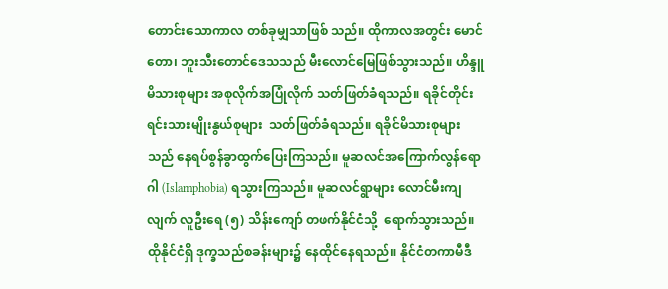တောင်းသောကာလ တစ်ခုမျှသာဖြစ် သည်။ ထိုကာလအတွင်း မောင်တော၊ ဘူးသီးတောင်ဒေသသည် မီးလောင်မြေဖြစ်သွားသည်။ ဟိန္ဒူမိသားစုများ အစုလိုက်အပြုံလိုက် သတ်ဖြတ်ခံရသည်။ ရခိုင်တိုင်းရင်းသားမျိုးနွယ်စုများ  သတ်ဖြတ်ခံရသည်။ ရခိုင်မိသားစုများသည် နေရပ်စွန်ခွာထွက်ပြေးကြသည်။ မူဆလင်အကြောက်လွန်ရောဂါ (Islamphobia) ရသွားကြသည်။ မူဆလင်ရွာများ လောင်မီးကျလျက် လူဦးရေ (၅) သိန်းကျော် တဖက်နိုင်ငံသို့  ရောက်သွားသည်။ ထိုနိုင်ငံရှိ ဒုက္ခသည်စခန်းများ၌ နေထိုင်နေရသည်။ နိုင်ငံတကာမီဒီ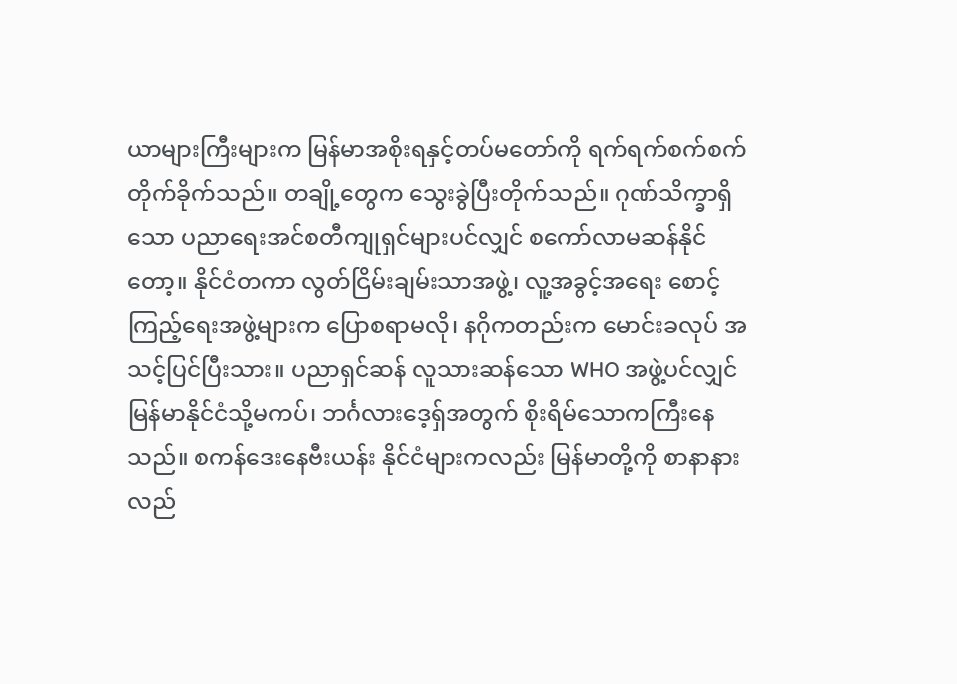ယာများကြီးများက မြန်မာအစိုးရနှင့်တပ်မတော်ကို ရက်ရက်စက်စက် တိုက်ခိုက်သည်။ တချို့တွေက သွေးခွဲပြီးတိုက်သည်။ ဂုဏ်သိက္ခာရှိသော ပညာရေးအင်စတီကျုရှင်များပင်လျှင် စကော်လာမဆန်နိုင်တော့။ နိုင်ငံတကာ လွတ်ငြိမ်းချမ်းသာအဖွဲ့၊ လူ့အခွင့်အရေး စောင့်ကြည့်ရေးအဖွဲ့များက ပြောစရာမလို၊ နဂိုကတည်းက မောင်းခလုပ် အသင့်ပြင်ပြီးသား။ ပညာရှင်ဆန် လူသားဆန်သော WHO အဖွဲ့ပင်လျှင် မြန်မာနိုင်ငံသို့မကပ်၊ ဘင်္ဂလားဒေ့ရှ်အတွက် စိုးရိမ်သောကကြီးနေသည်။ စကန်ဒေးနေဗီးယန်း နိုင်ငံများကလည်း မြန်မာတို့ကို စာနာနားလည်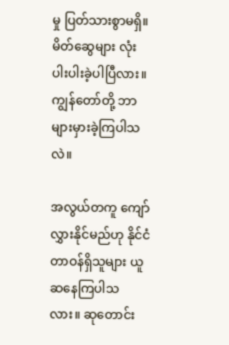မှု ပြတ်သားစွာမရှိ။ မိတ်ဆွေများ လုံးပါးပါးခဲ့ပါပြီလား။ ကျွန်တော်တို့ ဘာများမှားခဲ့ကြပါသလဲ။

အလွယ်တကူ ကျော်လွှားနိုင်မည်ဟု နိုင်ငံတာဝန်ရှိသူများ ယူဆနေကြပါသလား။ ဆုတောင်း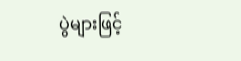ပွဲများဖြင့်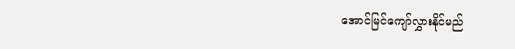အောင်မြင်ကျော်လွှားနိုင်မည်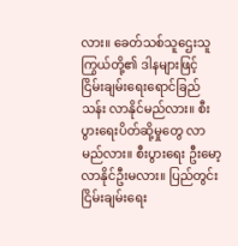လား။ ခေတ်သစ်သူဌေးသူကြွယ်တို့၏ ဒါနများဖြင့် ငြိမ်းချမ်းရေးရောင်ခြည်သန်း လာနိုင်မည်လား။ စီးပွားရေးပိတ်ဆို့မှုတွေ လာမည်လား။ စီးပွားရေး ဦးမော့လာနိုင်ဦးမလား။ ပြည်တွင်းငြိမ်းချမ်းရေး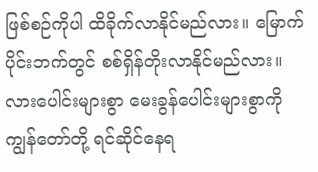ဖြစ်စဉ်ကိုပါ ထိခိုက်လာနိုင်မည်လား။ မြောက်ပိုင်းဘက်တွင် စစ်ရှိန်တိုးလာနိုင်မည်လား။ လားပေါင်းများစွာ မေးခွန်ပေါင်းများစွာကို ကျွန်တော်တို့ ရင်ဆိုင်နေရ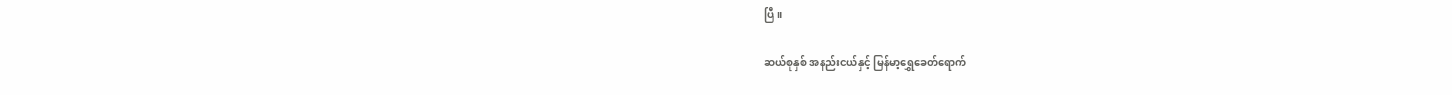ပြီ။

ဆယ်စုနှစ် အနည်းငယ်နှင့် မြန်မာ့ရွှေခေတ်ရောက်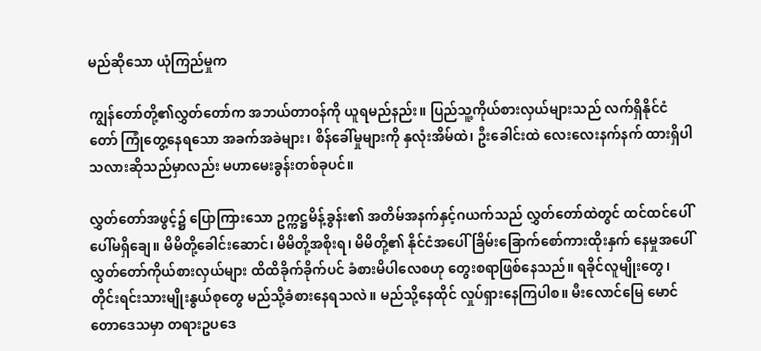မည်ဆိုသော ယုံကြည်မှုက

ကျွန်တော်တို့၏လွှတ်တော်က အဘယ်တာဝန်ကို ယူရမည်နည်း။ ပြည်သူ့ကိုယ်စားလှယ်များသည် လက်ရှိနိုင်ငံတော် ကြုံတွေ့နေရသော အခက်အခဲများ၊ စိန်ခေါ်မှုများကို နှလုံးအိမ်ထဲ၊ ဦးခေါင်းထဲ လေးလေးနက်နက် ထားရှိပါသလားဆိုသည်မှာလည်း မဟာမေးခွန်းတစ်ခုပင်။

လွှတ်တော်အဖွင့်၌ ပြောကြားသော ဥက္ကဋ္ဌမိန့်ခွန်း၏ အတိမ်အနက်နှင့်ဂယက်သည် လွှတ်တော်ထဲတွင် ထင်ထင်ပေါ်ပေါ်မရှိချေ။ မိမိတို့ခေါင်းဆောင်၊ မိမိတို့အစိုးရ၊ မိမိတို့၏ နိုင်ငံအပေါ် ခြိမ်းခြောက်စော်ကားထိုးနှက် နေမှုအပေါ် လွှတ်တော်ကိုယ်စားလှယ်များ ထိထိခိုက်ခိုက်ပင် ခံစားမိပါလေစဟု တွေးစရာဖြစ်နေသည်။ ရခိုင်လူမျိုးတွေ၊ တိုင်းရင်းသားမျိုးနွယ်စုတွေ မည်သို့ခံစားနေရသလဲ။ မည်သို့နေထိုင် လှုပ်ရှားနေကြပါစ။ မီးလောင်မြေ မောင်တောဒေသမှာ တရားဥပဒေ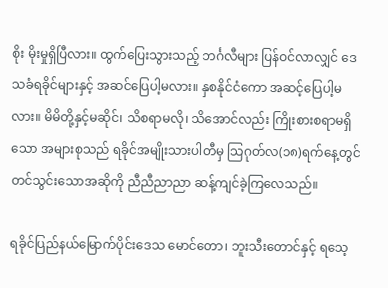စိုး မိုးမှုရှိပြီလား။ ထွက်ပြေးသွားသည့် ဘင်္ဂလီများ ပြန်ဝင်လာလျှင် ဒေသခံရခိုင်များနှင့် အဆင်ပြေပါ့မလား။ နှစနိုင်ငံကော အဆင့်ပြေပါ့မလား။ မိမိတို့နှင့်မဆိုင်၊ သိစရာမလို၊ သိအောင်လည်း ကြိုးစားစရာမရှိသော အများစုသည် ရခိုင်အမျိုးသားပါတီမှ သြဂုတ်လ(၁၈)ရက်နေ့တွင် တင်သွင်းသောအဆိုကို ညီညီညာညာ ဆန့်ကျင်ခဲ့ကြလေသည်။

ရခိုင်ပြည်နယ်မြောက်ပိုင်းဒေသ မောင်တော၊ ဘူးသီးတောင်နှင့် ရသေ့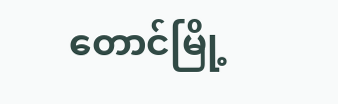တောင်မြို့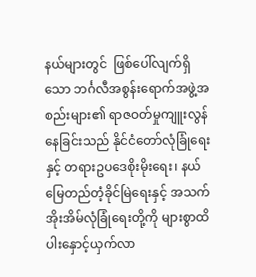နယ်များတွင်  ဖြစ်ပေါ်လျက်ရှိသော ဘင်္ဂလီအစွန်းရောက်အဖွဲ့အစည်းများ၏ ရာဇဝတ်မှုကျူးလွန်နေခြင်းသည် နိုင်ငံတော်လုံခြုံရေးနှင့် တရားဥပဒေစိုးမိုးရေး၊ နယ်မြေတည်တံ့ခိုင်မြဲရေးနှင့် အသက်အိုးအိမ်လုံခြုံရေးတို့ကို များစွာထိပါးနှောင့်ယှက်လာ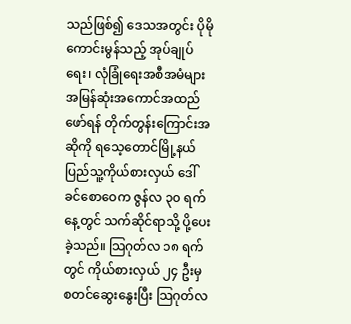သည်ဖြစ်၍ ဒေသအတွင်း ပိုမိုကောင်းမွန်သည့် အုပ်ချုပ်ရေး၊ လုံခြုံရေးအစီအမံများ အမြန်ဆုံးအကောင်အထည်ဖော်ရန် တိုက်တွန်းကြောင်းအဆိုကို ရသေ့တောင်မြို့နယ် ပြည်သူ့ကိုယ်စားလှယ် ဒေါ်ခင်စောဝေက ဇွန်လ ၃၀ ရက်နေ့တွင် သက်ဆိုင်ရာသို့ ပို့ပေးခဲ့သည်။ သြဂုတ်လ ၁၈ ရက်တွင် ကိုယ်စားလှယ် ၂၄ ဦးမှ စတင်ဆွေးနွေးပြီး သြဂုတ်လ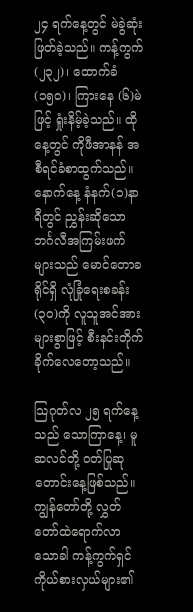၂၄ ရက်နေ့တွင် မဲခွဲဆုံးဖြတ်ခဲ့သည်။ ကန့်ကွက်(၂၃၂)၊ ထောက်ခံ(၁၅၀)၊ ကြားနေ (၆)မဲဖြင့် ရှုံးနိမ့်ခဲ့သည်။ ထိုနေ့တွင် ကိုဖီအာနန် အစီရင်ခံစာထွက်သည်။ နောက်နေ့ နံနက်(၁)နာရီတွင် ညွှန်းဆိုသော ဘင်္ဂလီအကြမ်းဖက်များသည် မောင်တောခရိုင်ရှိ လုံခြုံရေးစခန်း(၃၀)ကို လူသူအင်အားများစွာဖြင့် စီးနင်းတိုက်ခိုက်လေတော့သည်။

သြဂုတ်လ ၂၅ ရက်နေ့သည် သောကြာနေ့၊ မူဆလင်တို့ ဝတ်ပြုဆုတောင်းနေ့ဖြစ်သည်။ ကျွန်တော်တို့ လွှတ်တော်ထဲရောက်လာသောခါ ကန့်ကွက်ရှင်ကိုယ်စားလှယ်များ၏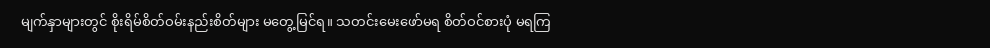မျက်နှာများတွင် စိုးရိမ်စိတ်ဝမ်းနည်းစိတ်များ မတွေ့မြင်ရ။ သတင်းမေးဖော်မရ စိတ်ဝင်စားပုံ မရကြ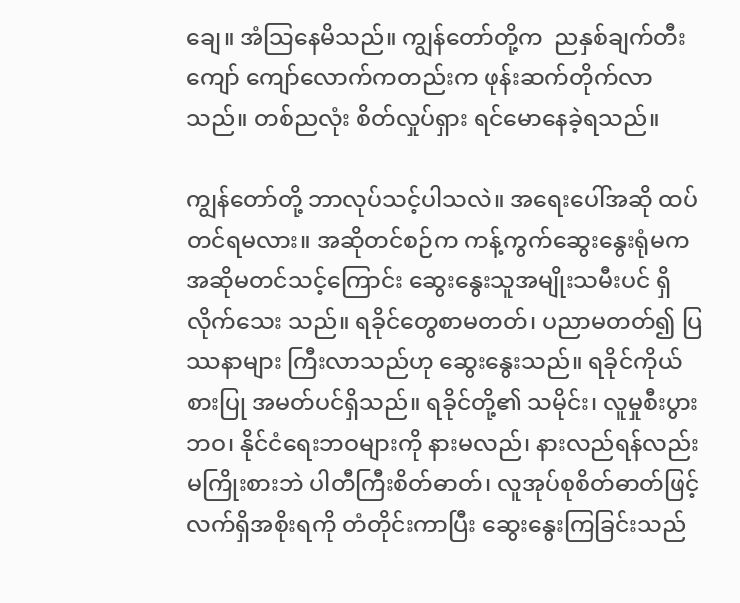ချေ။ အံသြနေမိသည်။ ကျွန်တော်တို့က  ညနှစ်ချက်တီးကျော် ကျော်လောက်ကတည်းက ဖုန်းဆက်တိုက်လာသည်။ တစ်ညလုံး စိတ်လှုပ်ရှား ရင်မောနေခဲ့ရသည်။

ကျွန်တော်တို့ ဘာလုပ်သင့်ပါသလဲ။ အရေးပေါ်အဆို ထပ်တင်ရမလား။ အဆိုတင်စဉ်က ကန့်ကွက်ဆွေးနွေးရုံမက အဆိုမတင်သင့်ကြောင်း ဆွေးနွေးသူအမျိုးသမီးပင် ရှိလိုက်သေး သည်။ ရခိုင်တွေစာမတတ်၊ ပညာမတတ်၍ ပြဿနာများ ကြီးလာသည်ဟု ဆွေးနွေးသည်။ ရခိုင်ကိုယ်စားပြု အမတ်ပင်ရှိသည်။ ရခိုင်တို့၏ သမိုင်း၊ လူမှုစီးပွားဘဝ၊ နိုင်ငံရေးဘဝများကို နားမလည်၊ နားလည်ရန်လည်း မကြိုးစားဘဲ ပါတီကြီးစိတ်ဓာတ်၊ လူအုပ်စုစိတ်ဓာတ်ဖြင့် လက်ရှိအစိုးရကို တံတိုင်းကာပြီး ဆွေးနွေးကြခြင်းသည်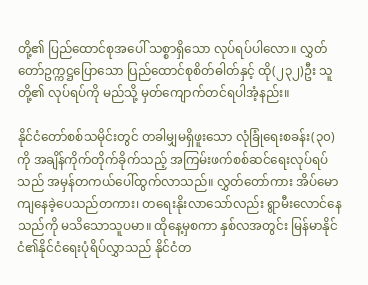တို့၏ ပြည်ထောင်စုအပေါ် သစ္စာရှိသော လုပ်ရပ်ပါလော။ လွှတ်တော်ဥက္ကဋ္ဌပြောသော ပြည်ထောင်စုစိတ်ဓါတ်နှင့် ထို(၂၃၂)ဦး သူတို့၏ လုပ်ရပ်ကို မည်သို့ မှတ်ကျောက်တင်ရပါအံ့နည်း။

နိုင်ငံတော်စစ်သမိုင်းတွင် တခါမျှမရှိဖူးသော လုံခြုံရေးစခန်း(၃၀)ကို အချိန်ကိုက်တိုက်ခိုက်သည့် အကြမ်းဖက်စစ်ဆင်ရေးလုပ်ရပ်သည် အမှန်တကယ်ပေါ်ထွက်လာသည်။ လွှတ်တော်ကား အိပ်မောကျနေခဲ့ပေသည်တကား၊ တရေးနိုးလာသော်လည်း ရွာမီးလောင်နေသည်ကို မသိသောသူပမာ။ ထိုနေ့မှစကာ နှစ်လအတွင်း မြန်မာနိုင်ငံ၏နိုင်ငံရေးပုံရိပ်လွှာသည် နိုင်ငံတ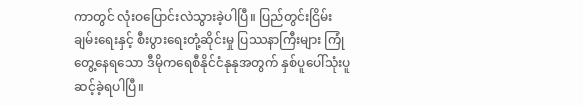ကာတွင် လုံးဝပြောင်းလဲသွားခဲ့ပါပြီ။ ပြည်တွင်းငြိမ်းချမ်းရေးနှင့် စီးပွားရေးတုံ့ဆိုင်းမှု ပြဿနာကြီးများ ကြုံတွေ့နေရသော ဒီမိုကရေစီနိုင်ငံနုနုအတွက် နှစ်ပူပေါ်သုံးပူဆင့်ခဲ့ရပါပြီ။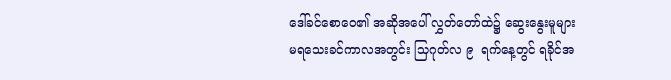ဒေါ်ခင်စောဝေ၏ အဆိုအပေါ် လွှတ်တော်ထဲ၌ ဆွေးနွေးမူများ မရသေးခင်ကာလအတွင်း သြဂုတ်လ ၉  ရက်နေ့တွင် ရခိုင်အ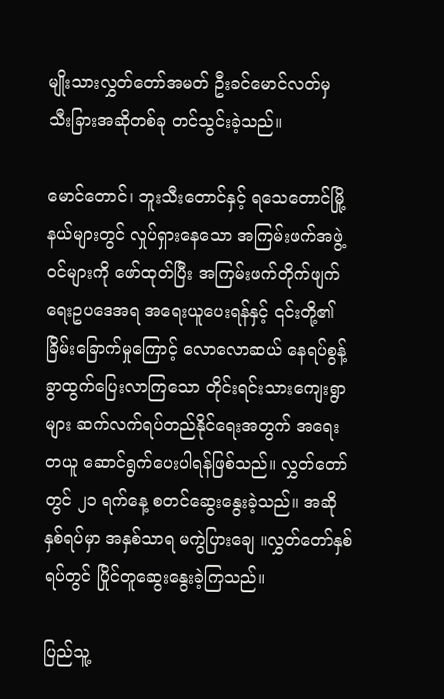မျိုးသားလွှတ်တော်အမတ် ဦးခင်မောင်လတ်မှ သီးခြားအဆိုတစ်ခု တင်သွင်းခဲ့သည်။

မောင်တောင်၊ ဘူးသီးတောင်နှင့် ရသေတောင်မြို့နယ်များတွင် လှုပ်ရှားနေသော အကြမ်းဖက်အဖွဲ့ဝင်များကို ဖော်ထုတ်ပြီး အကြမ်းဖက်တိုက်ဖျက်ရေးဥပဒေအရ အရေးယူပေးရန်နှင့် ၎င်းတို့၏ ခြိမ်းခြောက်မှုကြောင့် လောလောဆယ် နေရပ်စွန့်ခွာထွက်ပြေးလာကြသော တိုင်းရင်းသားကျေးရွာများ ဆက်လက်ရပ်တည်နိုင်ရေးအတွက် အရေးတယူ ဆောင်ရွက်ပေးပါရန်ဖြစ်သည်။ လွှတ်တော်တွင် ၂၁ ရက်နေ့ စတင်ဆွေးနွေးခဲ့သည်။ အဆိုနှစ်ရပ်မှာ အနှစ်သာရ မကွဲပြားချေ ။လွှတ်တော်နှစ်ရပ်တွင် ပြိုင်တူဆွေးနွေးခဲ့ကြသည်။

ပြည်သူ့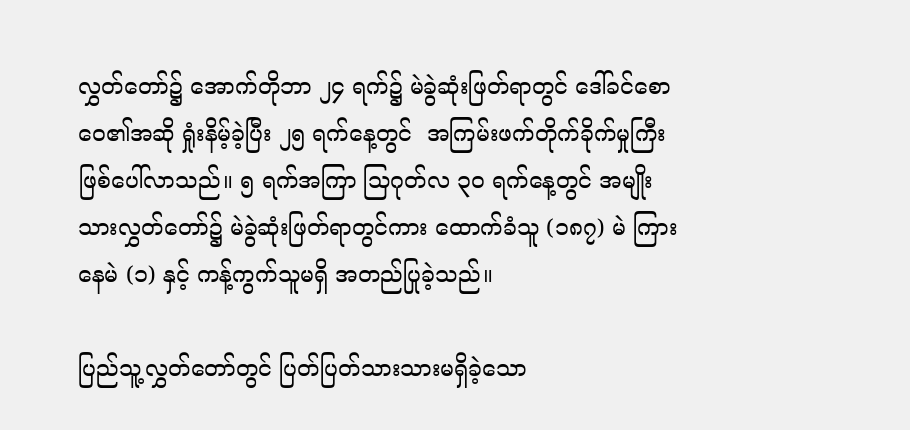လွှတ်တော်၌ အောက်တိုဘာ ၂၄ ရက်၌ မဲခွဲဆုံးဖြတ်ရာတွင် ဒေါ်ခင်စောဝေ၏အဆို ရှုံးနိမ့်ခဲ့ပြီး ၂၅ ရက်နေ့တွင်  အကြမ်းဖက်တိုက်ခိုက်မှုကြီး ဖြစ်ပေါ်လာသည်။ ၅ ရက်အကြာ သြဂုတ်လ ၃၀ ရက်နေ့တွင် အမျိုးသားလွှတ်တော်၌ မဲခွဲဆုံးဖြတ်ရာတွင်ကား ထောက်ခံသူ (၁၈၇) မဲ ကြားနေမဲ (၁) နှင့် ကန့်ကွက်သူမရှိ အတည်ပြုခဲ့သည်။

ပြည်သူ့လွှတ်တော်တွင် ပြတ်ပြတ်သားသားမရှိခဲ့သော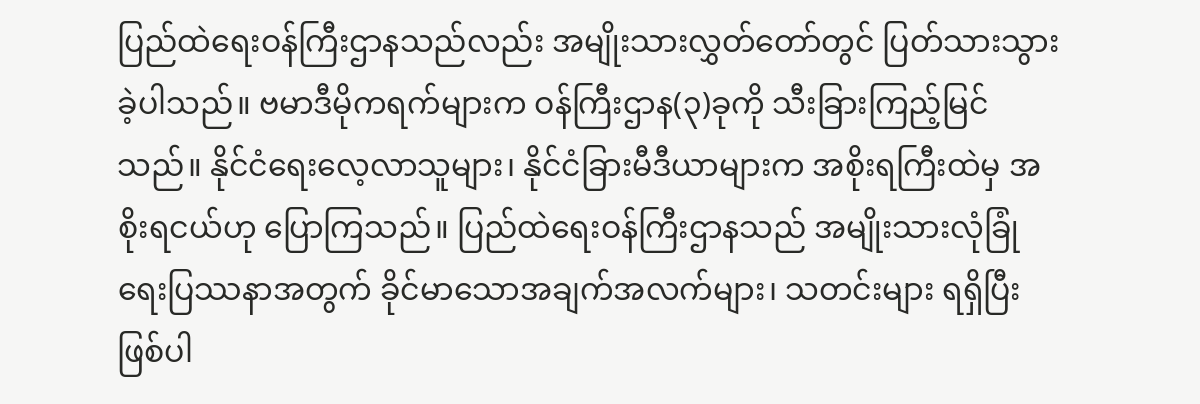ပြည်ထဲရေးဝန်ကြီးဌာနသည်လည်း အမျိုးသားလွှတ်တော်တွင် ပြတ်သားသွားခဲ့ပါသည်။ ဗမာဒီမိုကရက်များက ဝန်ကြီးဌာန(၃)ခုကို သီးခြားကြည့်မြင်သည်။ နိုင်ငံရေးလေ့လာသူများ၊ နိုင်ငံခြားမီဒီယာများက အစိုးရကြီးထဲမှ အစိုးရငယ်ဟု ပြောကြသည်။ ပြည်ထဲရေးဝန်ကြီးဌာနသည် အမျိုးသားလုံခြုံရေးပြဿနာအတွက် ခိုင်မာသောအချက်အလက်များ၊ သတင်းများ ရရှိပြီးဖြစ်ပါ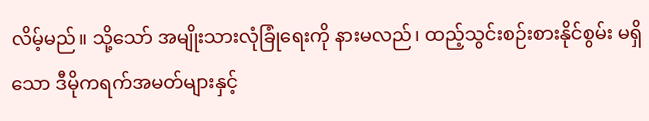လိမ့်မည်။ သို့သော် အမျိုးသားလုံခြုံရေးကို နားမလည်၊ ထည့်သွင်းစဉ်းစားနိုင်စွမ်း မရှိသော ဒီမိုကရက်အမတ်များနှင့်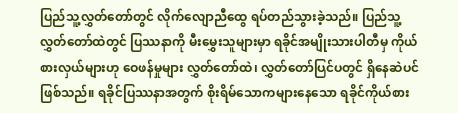ပြည်သူ့လွှတ်တော်တွင် လိုက်လျောညီထွေ ရပ်တည်သွားခဲ့သည်။ ပြည်သူ့လွှတ်တော်ထဲတွင် ပြဿနာကို မီးမွှေးသူများမှာ ရခိုင်အမျိုးသားပါတီမှ ကိုယ် စားလှယ်များဟု ဝေဖန်မှုများ လွှတ်တော်ထဲ၊ လွှတ်တော်ပြင်ပတွင် ရှိနေဆဲပင်ဖြစ်သည်။ ရခိုင်ပြဿနာအတွက် စိုးရိမ်သောကများနေသော ရခိုင်ကိုယ်စား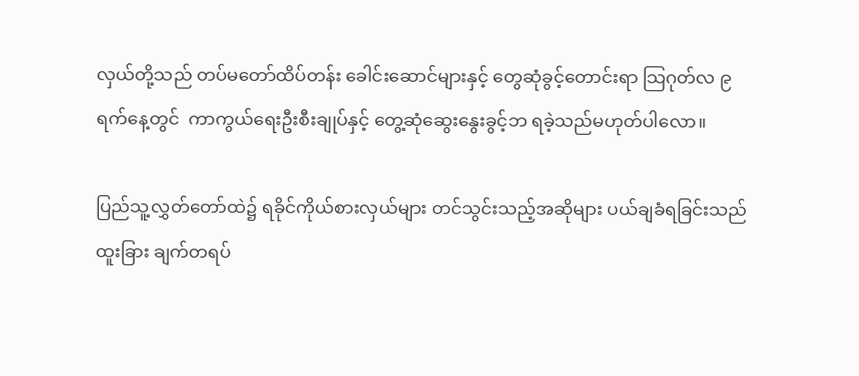လှယ်တို့သည် တပ်မတော်ထိပ်တန်း ခေါင်းဆောင်များနှင့် တွေဆုံခွင့်တောင်းရာ သြဂုတ်လ ၉ ရက်နေ့တွင်  ကာကွယ်ရေးဦးစီးချုပ်နှင့် တွေ့ဆုံဆွေးနွေးခွင့်ဘ ရခဲ့သည်မဟုတ်ပါလော။

ပြည်သူ့လွှတ်တော်ထဲ၌ ရခိုင်ကိုယ်စားလှယ်များ တင်သွင်းသည့်အဆိုများ ပယ်ချခံရခြင်းသည် ထူးခြား ချက်တရပ်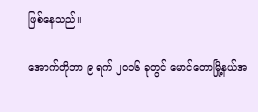ဖြစ်နေသည်။

အောက်တိုဘာ ၉ ရက် ၂၀၁၆ ခုတွင် မောင်တောမြို့နယ်အ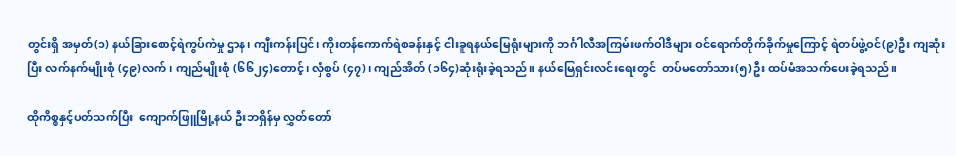တွင်းရှိ အမှတ်(၁) နယ်ခြားစောင့်ရဲကွပ်ကဲမှု ဌာန၊ ကျီးကန်းပြင်၊ ကိုးတန်ကောက်ရဲစခန်းနှင့် ငါးခူရနယ်မြေရုံးများကို ဘင်္ဂါလီအကြမ်းဖက်ဝါဒီများ ဝင်ရောက်တိုက်ခိုက်မှုကြောင့် ရဲတပ်ဖွဲ့ဝင်(၉)ဦး ကျဆုံးပြီး လက်နက်မျိုးစုံ (၄၉)လက်၊ ကျည်မျိုးစုံ (၆၆၂၄)တောင့်၊ လှံစွပ် (၄၇)၊ ကျည်အိတ် (၁၆၄)ဆုံးရုံးခဲ့ရသည်။ နယ်မြေရှင်းလင်းရေးတွင်  တပ်မတော်သား(၅)ဦး ထပ်မံအသက်ပေးခဲ့ရသည်။

ထိုကိစ္စနှင့်ပတ်သက်ပြီး  ကျောက်ဖြူမြို့နယ် ဦးဘရှိန်မှ လွှတ်တော်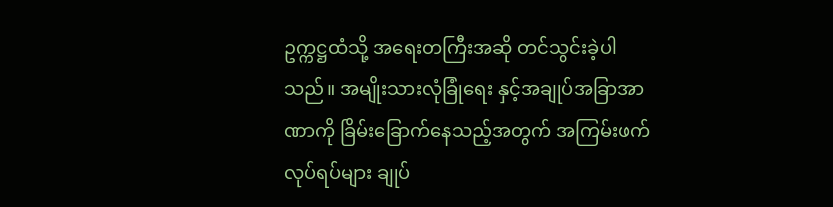ဥက္ကဋ္ဌထံသို့ အရေးတကြီးအဆို တင်သွင်းခဲ့ပါသည်။ အမျိုးသားလုံခြုံရေး နှင့်အချုပ်အခြာအာဏာကို ခြိမ်းခြောက်နေသည့်အတွက် အကြမ်းဖက်လုပ်ရပ်များ ချုပ်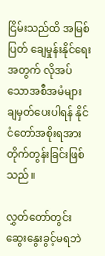ငြိမ်းသည်ထိ အမြစ်ပြတ် ချေမှုန်းနိုင်ရေးအတွက် လိုအပ်သောအစီအမံများ ချမှတ်ပေးပါရန် နိုင်ငံတော်အစိုးရအား တိုက်တွန်းခြင်းဖြစ်သည်။

လွှတ်တော်တွင်း ဆွေးနွေးခွင့်မရဘဲ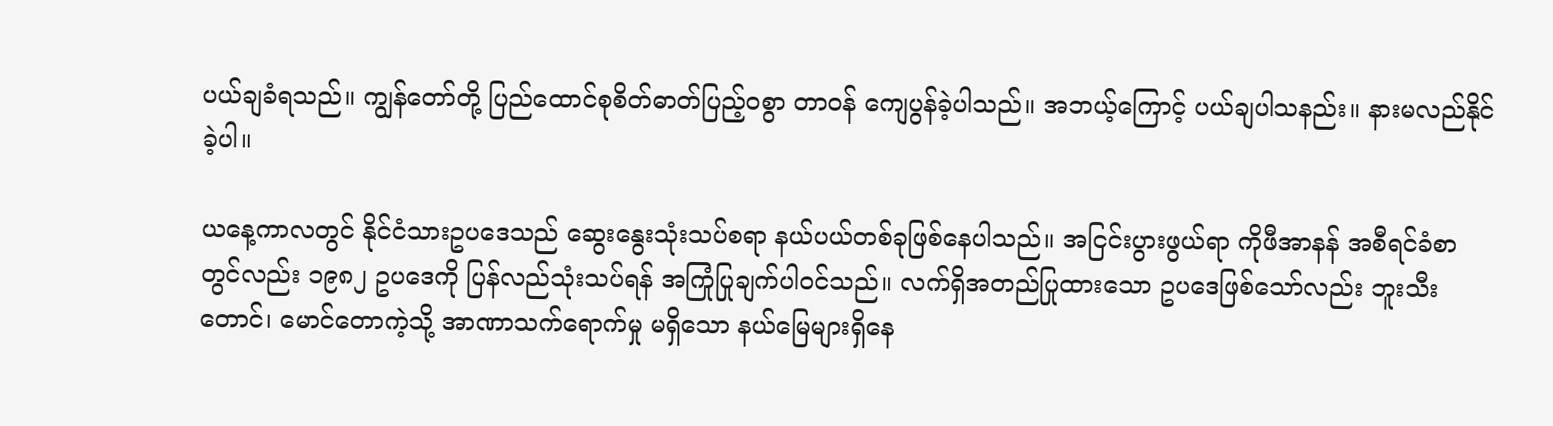ပယ်ချခံရသည်။ ကျွန်တော်တို့ ပြည်ထောင်စုစိတ်ဓာတ်ပြည့်ဝစွာ တာဝန် ကျေပွန်ခဲ့ပါသည်။ အဘယ့်ကြောင့် ပယ်ချပါသနည်း။ နားမလည်နိုင်ခဲ့ပါ။

ယနေ့ကာလတွင် နိုင်ငံသားဥပဒေသည် ဆွေးနွေးသုံးသပ်စရာ နယ်ပယ်တစ်ခုဖြစ်နေပါသည်။ အငြင်းပွားဖွယ်ရာ ကိုဖီအာနန် အစီရင်ခံစာတွင်လည်း ၁၉၈၂ ဥပဒေကို ပြန်လည်သုံးသပ်ရန် အကြုံပြုချက်ပါဝင်သည်။ လက်ရှိအတည်ပြုထားသော ဥပဒေဖြစ်သော်လည်း ဘူးသီးတောင်၊ မောင်တောကဲ့သို့ အာဏာသက်ရောက်မှု မရှိသော နယ်မြေများရှိနေ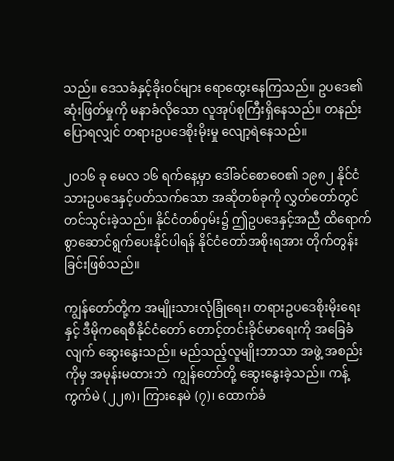သည်။ ဒေသခံနှင့်ခိုးဝင်များ ရောထွေးနေကြသည်။ ဥပဒေ၏ဆုံးဖြတ်မှုကို မနာခံလိုသော လူအုပ်စုကြီးရှိနေသည်။ တနည်းပြောရလျှင် တရားဥပဒေစိုးမိုးမှု လျော့ရဲနေသည်။

၂၀၁၆ ခု မေလ ၁၆ ရက်နေ့မှာ ဒေါ်ခင်စောဝေ၏ ၁၉၈၂ နိုင်ငံ သားဥပဒေနှင့်ပတ်သက်သော အဆိုတစ်ခုကို လွှတ်တော်တွင် တင်သွင်းခဲ့သည်။ နိုင်ငံတစ်ဝှမ်း၌ ဤဥပဒေနှင့်အညီ ထိရောက်စွာဆောင်ရွက်ပေးနိုင်ပါရန် နိုင်ငံတော်အစိုးရအား တိုက်တွန်းခြင်းဖြစ်သည်။

ကျွန်တော်တို့က အမျိုးသားလုံခြုံရေး၊ တရားဥပဒေစိုးမိုးရေးနှင့် ဒီမိုကရေစီနိုင်ငံတော် တောင့်တင်းခိုင်မာရေးကို အခြေခံလျက် ဆွေးနွေးသည်။ မည်သည့်လူမျိုးဘာသာ အဖွဲ့ အစည်းကိုမှ အမုန်းမထားဘဲ  ကျွန်တော်တို့ ဆွေးနွေးခဲ့သည်။ ကန့်ကွက်မဲ (၂၂၈)၊ ကြားနေမဲ (၇)၊ ထောက်ခံ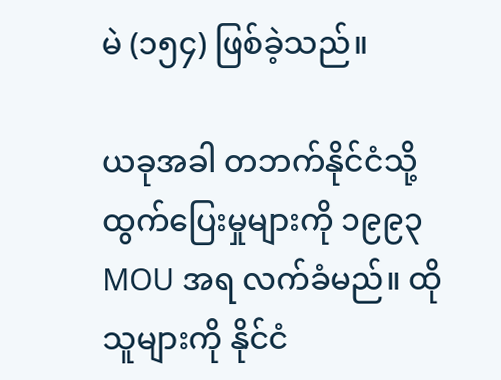မဲ (၁၅၄) ဖြစ်ခဲ့သည်။

ယခုအခါ တဘက်နိုင်ငံသို့ ထွက်ပြေးမှုများကို ၁၉၉၃ MOU အရ လက်ခံမည်။ ထိုသူများကို နိုင်ငံ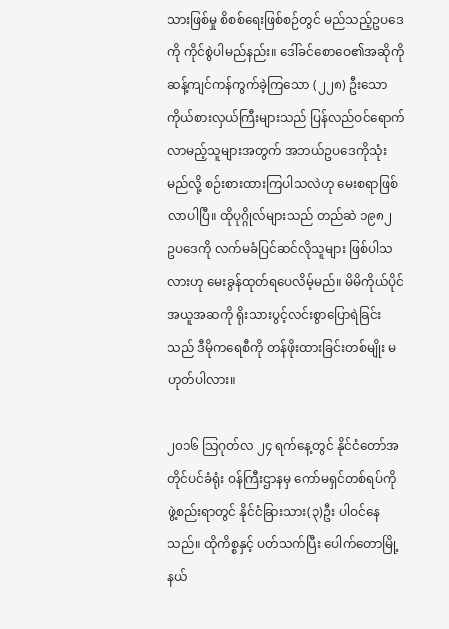သားဖြစ်မှု စိစစ်ရေးဖြစ်စဉ်တွင် မည်သည့်ဥပဒေကို ကိုင်စွဲပါမည်နည်း။ ဒေါ်ခင်စောဝေ၏အဆိုကို ဆန့်ကျင်ကန်ကွက်ခဲ့ကြသော (၂၂၈) ဦးသော ကိုယ်စားလှယ်ကြီးများသည် ပြန်လည်ဝင်ရောက်လာမည့်သူများအတွက် အဘယ်ဥပဒေကိုသုံးမည်လို့ စဉ်းစားထားကြပါသလဲဟု မေးစရာဖြစ်လာပါပြီ။ ထိုပုဂ္ဂိုလ်များသည် တည်ဆဲ ၁၉၈၂  ဥပဒေကို လက်မခံပြင်ဆင်လိုသူများ ဖြစ်ပါသလားဟု မေးခွန်ထုတ်ရပေလိမ့်မည်။ မိမိကိုယ်ပိုင်အယူအဆကို ရိုးသားပွင့်လင်းစွာပြောရဲခြင်းသည် ဒီမိုကရေစီကို တန်ဖိုးထားခြင်းတစ်မျိုး မဟုတ်ပါလား။

၂၀၁၆ သြဂုတ်လ ၂၄ ရက်နေ့တွင် နိုင်ငံတော်အတိုင်ပင်ခံရုံး ဝန်ကြီးဌာနမှ ကော်မရှင်တစ်ရပ်ကို ဖွဲ့စည်းရာတွင် နိုင်ငံခြားသား(၃)ဦး ပါဝင်နေသည်။ ထိုကိစ္စနှင့် ပတ်သက်ပြီး ပေါက်တောမြို့နယ်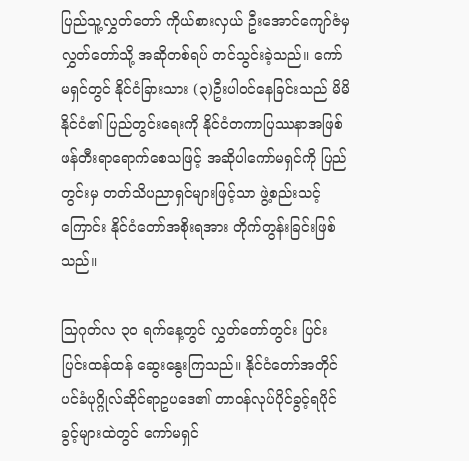ပြည်သူ့လွှတ်တော် ကိုယ်စားလှယ် ဦးအောင်ကျော်ဇံမှ လွှတ်တော်သို့ အဆိုတစ်ရပ် တင်သွင်းခဲ့သည်။ ကော်မရှင်တွင် နိုင်ငံခြားသား (၃)ဦးပါဝင်နေခြင်းသည် မိမိနိုင်ငံ၏ ပြည်တွင်းရေးကို နိုင်ငံတကာပြဿနာအဖြစ် ဖန်တီးရာရောက်စေသဖြင့် အဆိုပါကော်မရှင်ကို ပြည်တွင်းမှ တတ်သိပညာရှင်များဖြင့်သာ ဖွဲ့စည်းသင့်ကြောင်း နိုင်ငံတော်အစိုးရအား တိုက်တွန်းခြင်းဖြစ်သည်။

သြဂုတ်လ ၃၀ ရက်နေ့တွင် လွှတ်တော်တွင်း ပြင်းပြင်းထန်ထန် ဆွေးနွေးကြသည်။ နိုင်ငံတော်အတိုင် ပင်ခံပုဂ္ဂိုလ်ဆိုင်ရာဥပဒေ၏ တာဝန်လုပ်ပိုင်ခွင့်ရပိုင်ခွင့်များထဲတွင် ကော်မရှင်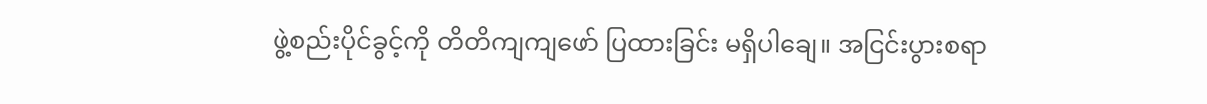ဖွဲ့စည်းပိုင်ခွင့်ကို တိတိကျကျဖော် ပြထားခြင်း မရှိပါချေ။ အငြင်းပွားစရာ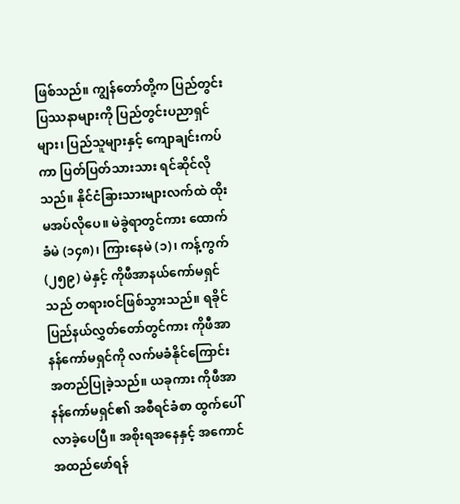ဖြစ်သည်။ ကျွန်တော်တို့က ပြည်တွင်းပြဿနာများကို ပြည်တွင်းပညာရှင်များ၊ ပြည်သူများနှင့် ကျောချင်းကပ်ကာ ပြတ်ပြတ်သားသား ရင်ဆိုင်လိုသည်။ နိုင်ငံခြားသားများလက်ထဲ ထိုးမအပ်လိုပေ။ မဲခွဲရာတွင်ကား ထောက်ခံမဲ (၁၄၈)၊ ကြားနေမဲ (၁)၊ ကန့်ကွက် (၂၅၉) မဲနှင့် ကိုဖီအာနယ်ကော်မရှင်သည် တရားဝင်ဖြစ်သွားသည်။ ရခိုင်ပြည်နယ်လွှတ်တော်တွင်ကား ကိုဖီအာနန်ကော်မရှင်ကို လက်မခံနိုင်ကြောင်း အတည်ပြုခဲ့သည်။ ယခုကား ကိုဖီအာနန်ကော်မရှင်၏ အစီရင်ခံစာ ထွက်ပေါ်လာခဲ့ပေပြီ။ အစိုးရအနေနှင့် အကောင်အထည်ဖော်ရန်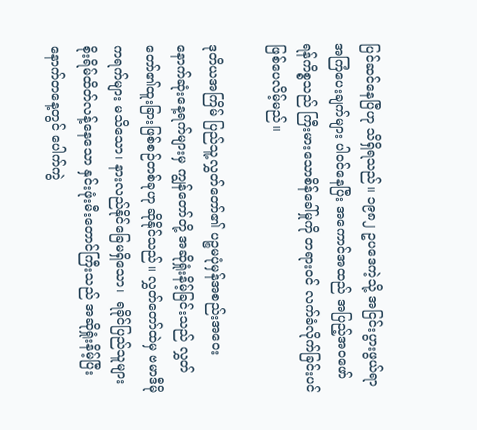ပြင်ဆင်နေပြီဟု သိရှိရသည်။ ၁၉၈၂ ဥပဒေကဲ့သို့ အငြင်းပွားဖွယ်ရာ အကြံပေးချက်များ ပါဝင်နေပြီး အကောင်အထည် အပြည့်အဝဖော်ရန်ကိစ္စသည် ကြီးမားသောစိန်ခေါ်မှုကို တရားဝင် လက်ခံလိုက်ခြင်းပင် ဖြစ်ပေလိမ့်မည်။

ဒုတိယအကြိမ် ပြည်သူ့လွှတ်တော်၏ ပဉ္စမပုံမှန်အစည်းအဝေး  နောက်ဆုံးနေ့ရက်များမှ ကျွန်တော်တို့ အဆိုရှုံးနိမ့်ခြင်းသည် လွှတ်တော်၏ထူးခြားဖြစ်စဉ်တစ်ခုဟု ဆိုနိုင်သည်။ လွှတ်တော်ထဲမှ ဗမာဒီမိုကရက်များ မသိသော၊ နားလည်နိုင်ခြေမရှိသော၊  ရခိုင်ပြည်သူများ စိုးရိမ်ထိတ်လန့်နေသော နှင်းဖုံးမီးတောင်ကြီးသည် အဆိုရှုံးနိမ့်ပြီး နောက်တနေ့တွင် ပေါက်ကွဲ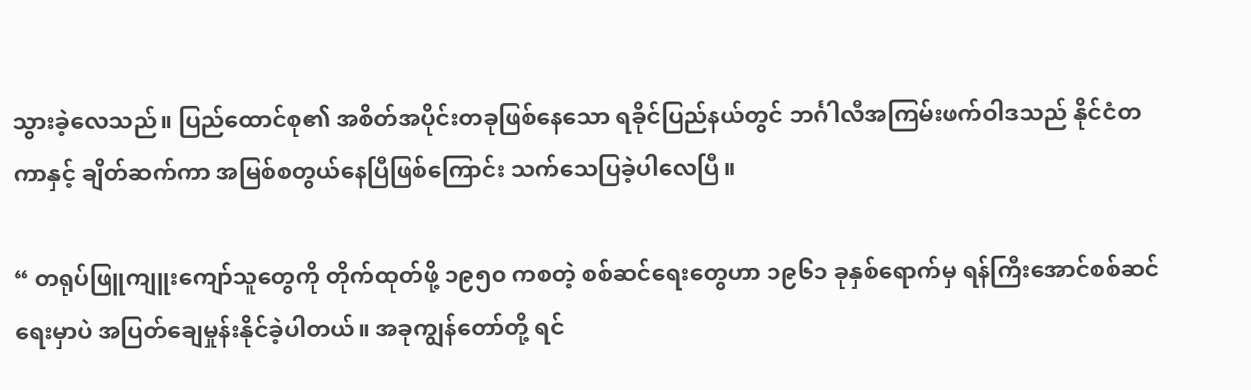သွားခဲ့လေသည်။ ပြည်ထောင်စု၏ အစိတ်အပိုင်းတခုဖြစ်နေသော ရခိုင်ပြည်နယ်တွင် ဘင်္ဂါလီအကြမ်းဖက်ဝါဒသည် နိုင်ငံတကာနှင့် ချိတ်ဆက်ကာ အမြစ်စတွယ်နေပြီဖြစ်ကြောင်း သက်သေပြခဲ့ပါလေပြီ။

“ တရုပ်ဖြူကျူးကျော်သူတွေကို တိုက်ထုတ်ဖို့ ၁၉၅၀ ကစတဲ့ စစ်ဆင်ရေးတွေဟာ ၁၉၆၁ ခုနှစ်ရောက်မှ ရန်ကြီးအောင်စစ်ဆင်ရေးမှာပဲ အပြတ်ချေမှုန်းနိုင်ခဲ့ပါတယ်။ အခုကျွန်တော်တို့ ရင်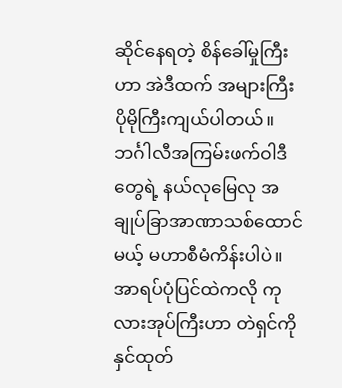ဆိုင်နေရတဲ့ စိန်ခေါ်မှုကြီးဟာ အဲဒီထက် အများကြီး ပိုမိုကြီးကျယ်ပါတယ်။ ဘင်္ဂါလီအကြမ်းဖက်ဝါဒီတွေရဲ့ နယ်လုမြေလု အချုပ်ခြာအာဏာသစ်ထောင်မယ့် မဟာစီမံကိန်းပါပဲ။ အာရပ်ပုံပြင်ထဲကလို ကုလားအုပ်ကြီးဟာ တဲရှင်ကိုနှင်ထုတ်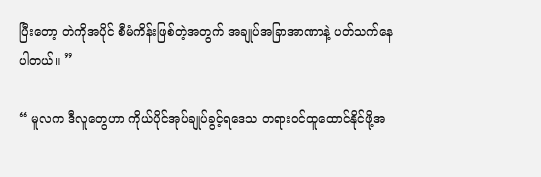ပြီးတော့ တဲကိုအပိုင် စီမံကိန်းဖြစ်တဲ့အတွက် အချုပ်အခြာအာဏာနဲ့ ပတ်သက်နေပါတယ်။ ”

“ မူလက ဒီလူတွေဟာ ကိုယ်ပိုင်အုပ်ချုပ်ခွင့်ရဒေသ တရားဝင်ထူထောင်နိုင်ဖို့အ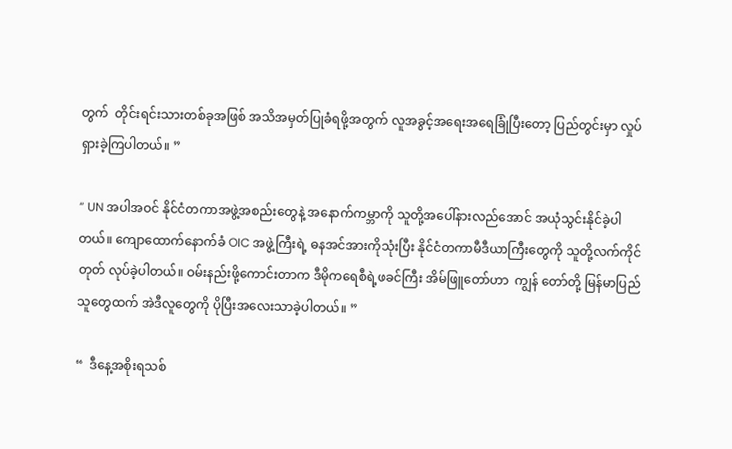တွက်  တိုင်းရင်းသားတစ်ခုအဖြစ် အသိအမှတ်ပြုခံရဖို့အတွက် လူအခွင့်အရေးအရေခြုံပြီးတော့ ပြည်တွင်းမှာ လှုပ်ရှားခဲ့ကြပါတယ်။ ”

“ UN အပါအဝင် နိုင်ငံတကာအဖွဲ့အစည်းတွေနဲ့ အနောက်ကမ္ဘာကို သူတို့အပေါ်နားလည်အောင် အယုံသွင်းနိုင်ခဲ့ပါတယ်။ ကျောထောက်နောက်ခံ OIC အဖွဲ့ကြီးရဲ့ ဓနအင်အားကိုသုံးပြီး နိုင်ငံတကာမီဒီယာကြီးတွေကို သူတို့လက်ကိုင်တုတ် လုပ်ခဲ့ပါတယ်။ ဝမ်းနည်းဖို့ကောင်းတာက ဒီမိုကရေစီရဲ့ဖခင်ကြီး အိမ်ဖြူတော်ဟာ  ကျွန် တော်တို့ မြန်မာပြည်သူတွေထက် အဲဒီလူတွေကို ပိုပြီးအလေးသာခဲ့ပါတယ်။ ”

“  ဒီနေ့အစိုးရသစ်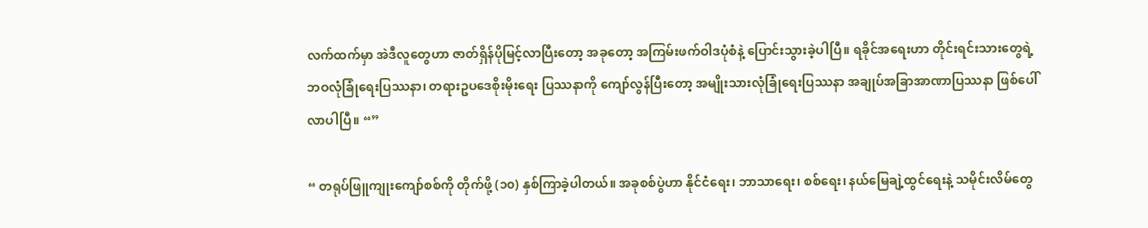လက်ထက်မှာ အဲဒီလူတွေဟာ ဇာတ်ရှိန်ပိုမြင့်လာပြီးတော့ အခုတော့ အကြမ်းဖက်ဝါဒပုံစံနဲ့ ပြောင်းသွားခဲ့ပါပြီ။ ရခိုင်အရေးဟာ တိုင်းရင်းသားတွေရဲ့ ဘဝလုံခြုံရေးပြဿနာ၊ တရားဥပဒေစိုးမိုးရေး ပြဿနာကို ကျော်လွန်ပြီးတော့ အမျိုးသားလုံခြုံရေးပြဿနာ အချုပ်အခြာအာဏာပြဿနာ ဖြစ်ပေါ်လာပါပြီ။ “”

“ တရုပ်ဖြူကျုးကျော်စစ်ကို တိုက်ဖို့ (၁၀) နှစ်ကြာခဲ့ပါတယ်။ အခုစစ်ပွဲဟာ နိုင်ငံရေး၊ ဘာသာရေး၊ စစ်ရေး၊ နယ်မြေချဲ့ထွင်ရေးနဲ့ သမိုင်းလိမ်တွေ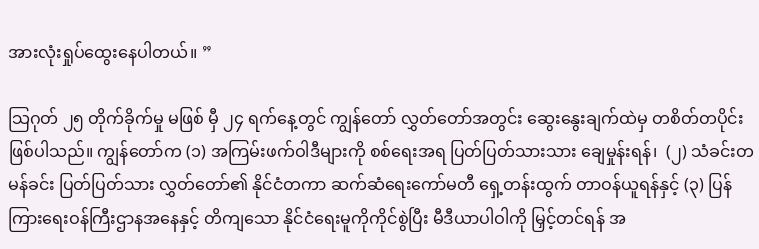အားလုံးရှုပ်ထွေးနေပါတယ်။ ”

သြဂုတ် ၂၅ တိုက်ခိုက်မှု မဖြစ် မှီ ၂၄ ရက်နေ့တွင် ကျွန်တော် လွှတ်တော်အတွင်း ဆွေးနွေးချက်ထဲမှ တစိတ်တပိုင်းဖြစ်ပါသည်။ ကျွန်တော်က (၁) အကြမ်းဖက်ဝါဒီများကို စစ်ရေးအရ ပြတ်ပြတ်သားသား ချေမှုန်းရန်၊  (၂) သံခင်းတမန်ခင်း ပြတ်ပြတ်သား လွှတ်တော်၏ နိုင်ငံတကာ ဆက်ဆံရေးကော်မတီ ရှေ့တန်းထွက် တာဝန်ယူရန်နှင့် (၃) ပြန်ကြားရေးဝန်ကြီးဌာနအနေနှင့် တိကျသော နိုင်ငံရေးမူကိုကိုင်စွဲပြီး မီဒီယာပါဝါကို မြှင့်တင်ရန် အ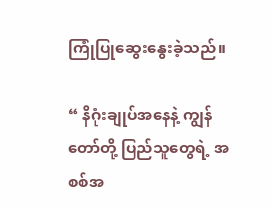ကြုံပြုဆွေးနွေးခဲ့သည်။

“ နိဂုံးချုပ်အနေနဲ့ ကျွန်တော်တို့ ပြည်သူတွေရဲ့ အစစ်အ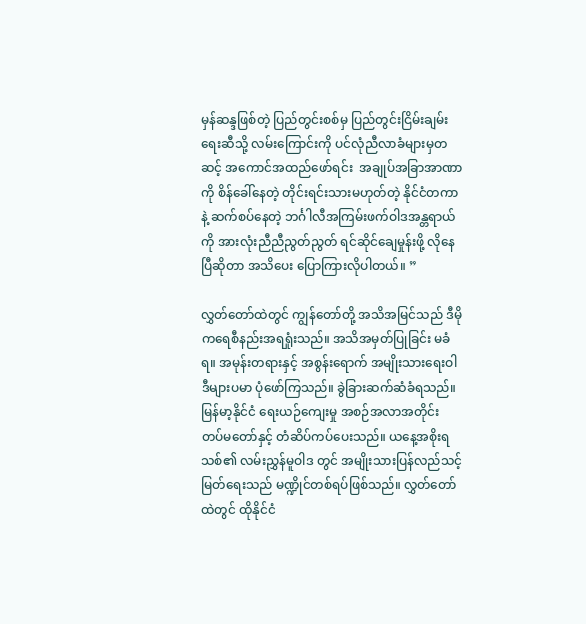မှန်ဆန္ဒဖြစ်တဲ့ ပြည်တွင်းစစ်မှ ပြည်တွင်းငြိမ်းချမ်းရေးဆီသို့ လမ်းကြောင်းကို ပင်လုံညီလာခံများမှတဆင့် အကောင်အထည်ဖော်ရင်း  အချုပ်အခြာအာဏာကို စိန်ခေါ်နေတဲ့ တိုင်းရင်းသားမဟုတ်တဲ့ နိုင်ငံတကာနဲ့ ဆက်စပ်နေတဲ့ ဘင်္ဂါလီအကြမ်းဖက်ဝါဒအန္တရာယ်ကို အားလုံးညီညီညွတ်ညွတ် ရင်ဆိုင်ချေမှုန်းဖို့ လိုနေပြီဆိုတာ အသိပေး ပြောကြားလိုပါတယ်။ ”

လွှတ်တော်ထဲတွင် ကျွန်တော်တို့ အသိအမြင်သည် ဒီမိုကရေစီနည်းအရရှုံးသည်။ အသိအမှတ်ပြုခြင်း မခံရ။ အမုန်းတရားနှင့် အစွန်းရောက် အမျိုးသားရေးဝါဒီများပမာ ပုံဖော်ကြသည်။ ခွဲခြားဆက်ဆံခံရသည်။ မြန်မာ့နိုင်ငံ ရေးယဉ်ကျေးမှု အစဉ်အလာအတိုင်း တပ်မတော်နှင့် တံဆိပ်ကပ်ပေးသည်။ ယနေ့အစိုးရသစ်၏ လမ်းညွှန်မူဝါဒ တွင် အမျိုးသားပြန်လည်သင့်မြတ်ရေးသည် မဏ္ဍိုင်တစ်ရပ်ဖြစ်သည်။ လွှတ်တော်ထဲတွင် ထိုနိုင်ငံ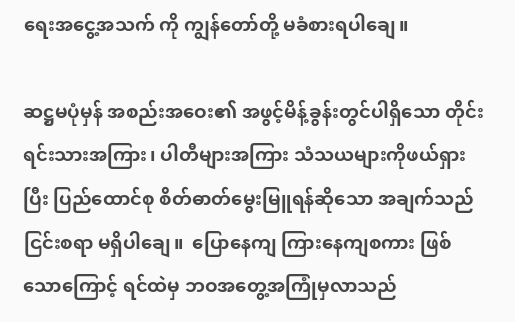ရေးအငွေ့အသက် ကို ကျွန်တော်တို့ မခံစားရပါချေ။

ဆဋ္ဌမပုံမှန် အစည်းအဝေး၏ အဖွင့်မိန့်ခွန်းတွင်ပါရှိသော တိုင်းရင်းသားအကြား၊ ပါတီများအကြား သံသယများကိုဖယ်ရှားပြီး ပြည်ထောင်စု စိတ်ဓာတ်မွေးမြူရန်ဆိုသော အချက်သည်ငြင်းစရာ မရှိပါချေ။  ပြောနေကျ ကြားနေကျစကား ဖြစ်သောကြောင့် ရင်ထဲမှ ဘဝအတွေ့အကြုံမှလာသည်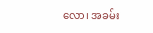လော၊ အခမ်း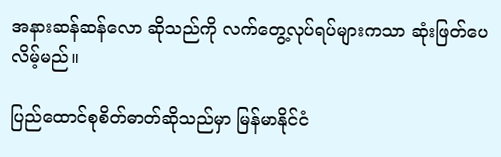အနားဆန်ဆန်လော ဆိုသည်ကို လက်တွေ့လုပ်ရပ်များကသာ ဆုံးဖြတ်ပေလိမ့်မည်။

ပြည်ထောင်စုစိတ်ဓာတ်ဆိုသည်မှာ မြန်မာနိုင်ငံ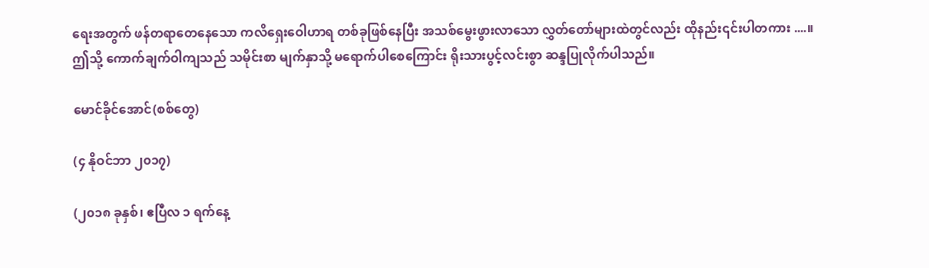ရေးအတွက် ဖန်တရာတေနေသော ကလိရှေးဝေါဟာရ တစ်ခုဖြစ်နေပြီး အသစ်မွေးဖွားလာသော လွှတ်တော်များထဲတွင်လည်း ထိုနည်း၎င်းပါတကား ....။ ဤသို့ ကောက်ချက်ဝါကျသည် သမိုင်းစာ မျက်နှာသို့ မရောက်ပါစေကြောင်း ရိုးသားပွင့်လင်းစွာ ဆန္ဒပြုလိုက်ပါသည်။

မောင်ခိုင်အောင်(စစ်တွေ)

(၄ နိုဝင်ဘာ ၂၀၁၇)

(၂၀၁၈ ခုနှစ်၊ ဧပြီလ ၁ ရက်နေ့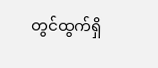တွင်ထွက်ရှိ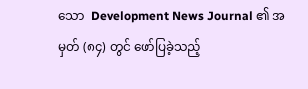သော  Development News Journal ၏ အမှတ် (၈၄) တွင် ဖော်ပြခဲ့သည့်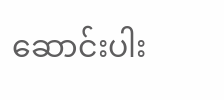ဆောင်းပါး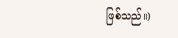ဖြစ်သည်။)